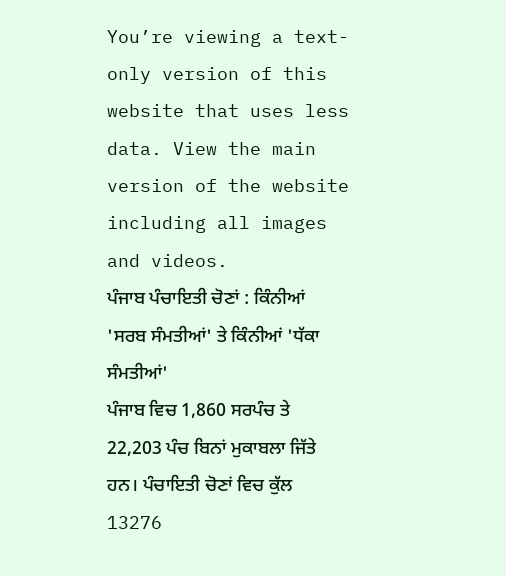You’re viewing a text-only version of this website that uses less data. View the main version of the website including all images and videos.
ਪੰਜਾਬ ਪੰਚਾਇਤੀ ਚੋਣਾਂ : ਕਿੰਨੀਆਂ 'ਸਰਬ ਸੰਮਤੀਆਂ' ਤੇ ਕਿੰਨੀਆਂ 'ਧੱਕਾ ਸੰਮਤੀਆਂ'
ਪੰਜਾਬ ਵਿਚ 1,860 ਸਰਪੰਚ ਤੇ 22,203 ਪੰਚ ਬਿਨਾਂ ਮੁਕਾਬਲਾ ਜਿੱਤੇ ਹਨ। ਪੰਚਾਇਤੀ ਚੋਣਾਂ ਵਿਚ ਕੁੱਲ 13276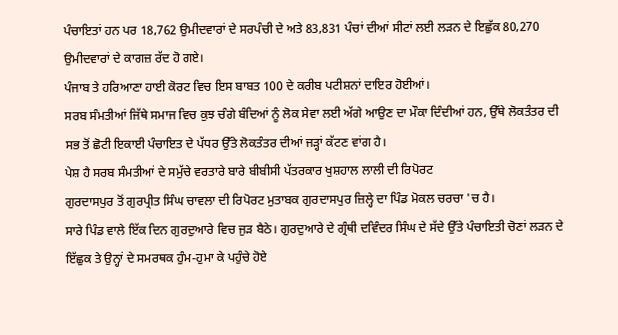ਪੰਚਾਇਤਾਂ ਹਨ ਪਰ 18,762 ਉਮੀਦਵਾਰਾਂ ਦੇ ਸਰਪੰਚੀ ਦੇ ਅਤੇ 83,831 ਪੰਚਾਂ ਦੀਆਂ ਸੀਟਾਂ ਲਈ ਲੜਨ ਦੇ ਇਛੁੱਕ 80,270 ਉਮੀਦਵਾਰਾਂ ਦੇ ਕਾਗਜ਼ ਰੱਦ ਹੋ ਗਏ।
ਪੰਜਾਬ ਤੇ ਹਰਿਆਣਾ ਹਾਈ ਕੋਰਟ ਵਿਚ ਇਸ ਬਾਬਤ 100 ਦੇ ਕਰੀਬ ਪਟੀਸ਼ਨਾਂ ਦਾਇਰ ਹੋਈਆਂ।
ਸਰਬ ਸੰਮਤੀਆਂ ਜਿੱਥੇ ਸਮਾਜ ਵਿਚ ਕੁਝ ਚੰਗੇ ਬੰਦਿਆਂ ਨੂੰ ਲੋਕ ਸੇਵਾ ਲਈ ਅੱਗੇ ਆਉਣ ਦਾ ਮੌਕਾ ਦਿੰਦੀਆਂ ਹਨ, ਉੱਥੇ ਲੋਕਤੰਤਰ ਦੀ ਸਭ ਤੋਂ ਛੋਟੀ ਇਕਾਈ ਪੰਚਾਇਤ ਦੇ ਪੱਧਰ ਉੱਤੇ ਲੋਕਤੰਤਰ ਦੀਆਂ ਜੜ੍ਹਾਂ ਕੱਟਣ ਵਾਂਗ ਹੈ।
ਪੇਸ਼ ਹੈ ਸਰਬ ਸੰਮਤੀਆਂ ਦੇ ਸਮੁੱਚੇ ਵਰਤਾਰੇ ਬਾਰੇ ਬੀਬੀਸੀ ਪੱਤਰਕਾਰ ਖੁਸ਼ਹਾਲ ਲਾਲੀ ਦੀ ਰਿਪੋਰਟ
ਗੁਰਦਾਸਪੁਰ ਤੋਂ ਗੁਰਪ੍ਰੀਤ ਸਿੰਘ ਚਾਵਲਾ ਦੀ ਰਿਪੋਰਟ ਮੁਤਾਬਕ ਗੁਰਦਾਸਪੁਰ ਜ਼ਿਲ੍ਹੇ ਦਾ ਪਿੰਡ ਮੋਕਲ ਚਰਚਾ 'ਚ ਹੈ।
ਸਾਰੇ ਪਿੰਡ ਵਾਲੇ ਇੱਕ ਦਿਨ ਗੁਰਦੁਆਰੇ ਵਿਚ ਜੁੜ ਬੈਠੇ। ਗੁਰਦੁਆਰੇ ਦੇ ਗ੍ਰੰਥੀ ਦਵਿੰਦਰ ਸਿੰਘ ਦੇ ਸੱਦੇ ਉੱਤੇ ਪੰਚਾਇਤੀ ਚੋਣਾਂ ਲੜਨ ਦੇ ਇੱਛੁਕ ਤੇ ਉਨ੍ਹਾਂ ਦੇ ਸਮਰਥਕ ਹੁੰਮ-ਹੁਮਾ ਕੇ ਪਹੁੰਚੇ ਹੋਏ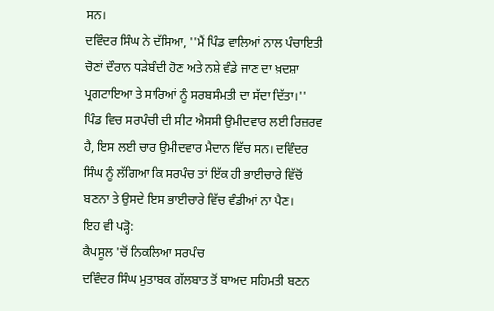ਸਨ।
ਦਵਿੰਦਰ ਸਿੰਘ ਨੇ ਦੱਸਿਆ, ''ਮੈਂ ਪਿੰਡ ਵਾਲਿਆਂ ਨਾਲ ਪੰਚਾਇਤੀ ਚੋਣਾਂ ਦੌਰਾਨ ਧੜੇਬੰਦੀ ਹੋਣ ਅਤੇ ਨਸ਼ੇ ਵੰਡੇ ਜਾਣ ਦਾ ਖ਼ਦਸ਼ਾ ਪ੍ਰਗਟਾਇਆ ਤੇ ਸਾਰਿਆਂ ਨੂੰ ਸਰਬਸੰਮਤੀ ਦਾ ਸੱਦਾ ਦਿੱਤਾ।''
ਪਿੰਡ ਵਿਚ ਸਰਪੰਚੀ ਦੀ ਸੀਟ ਐਸਸੀ ਉਮੀਦਵਾਰ ਲਈ ਰਿਜ਼ਰਵ ਹੈ, ਇਸ ਲਈ ਚਾਰ ਉਮੀਦਵਾਰ ਮੈਦਾਨ ਵਿੱਚ ਸਨ। ਦਵਿੰਦਰ ਸਿੰਘ ਨੂੰ ਲੱਗਿਆ ਕਿ ਸਰਪੰਚ ਤਾਂ ਇੱਕ ਹੀ ਭਾਈਚਾਰੇ ਵਿੱਚੋਂ ਬਣਨਾ ਤੇ ਉਸਦੇ ਇਸ ਭਾਈਚਾਰੇ ਵਿੱਚ ਵੰਡੀਆਂ ਨਾ ਪੈਣ।
ਇਹ ਵੀ ਪੜ੍ਹੋ:
ਕੈਪਸੂਲ 'ਚੋਂ ਨਿਕਲਿਆ ਸਰਪੰਚ
ਦਵਿੰਦਰ ਸਿੰਘ ਮੁਤਾਬਕ ਗੱਲਬਾਤ ਤੋਂ ਬਾਅਦ ਸਹਿਮਤੀ ਬਣਨ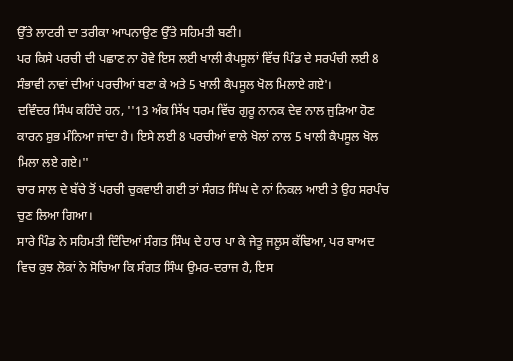ਉੱਤੇ ਲਾਟਰੀ ਦਾ ਤਰੀਕਾ ਆਪਨਾਉਣ ਉੱਤੇ ਸਹਿਮਤੀ ਬਣੀ।
ਪਰ ਕਿਸੇ ਪਰਚੀ ਦੀ ਪਛਾਣ ਨਾ ਹੋਵੇ ਇਸ ਲਈ ਖਾਲੀ ਕੈਪਸੂਲਾਂ ਵਿੱਚ ਪਿੰਡ ਦੇ ਸਰਪੰਚੀ ਲਈ 8 ਸੰਭਾਵੀ ਨਾਵਾਂ ਦੀਆਂ ਪਰਚੀਆਂ ਬਣਾ ਕੇ ਅਤੇ 5 ਖਾਲੀ ਕੈਪਸੂਲ ਖੋਲ ਮਿਲਾਏ ਗਏ'।
ਦਵਿੰਦਰ ਸਿੰਘ ਕਹਿੰਦੇ ਹਨ, ''13 ਅੰਕ ਸਿੱਖ ਧਰਮ ਵਿੱਚ ਗੁਰੂ ਨਾਨਕ ਦੇਵ ਨਾਲ ਜੁੜਿਆ ਹੋਣ ਕਾਰਨ ਸ਼ੁਭ ਮੰਨਿਆ ਜਾਂਦਾ ਹੈ। ਇਸੇ ਲਈ 8 ਪਰਚੀਆਂ ਵਾਲੇ ਖੋਲਾਂ ਨਾਲ 5 ਖਾਲੀ ਕੈਪਸੂਲ ਖੋਲ ਮਿਲਾ ਲਏ ਗਏ।''
ਚਾਰ ਸਾਲ ਦੇ ਬੱਚੇ ਤੋਂ ਪਰਚੀ ਚੁਕਵਾਈ ਗਈ ਤਾਂ ਸੰਗਤ ਸਿੰਘ ਦੇ ਨਾਂ ਨਿਕਲ ਆਈ ਤੇ ਉਹ ਸਰਪੰਚ ਚੁਣ ਲਿਆ ਗਿਆ।
ਸਾਰੇ ਪਿੰਡ ਨੇ ਸਹਿਮਤੀ ਦਿੰਦਿਆਂ ਸੰਗਤ ਸਿੰਘ ਦੇ ਹਾਰ ਪਾ ਕੇ ਜੇਤੂ ਜਲੂਸ ਕੱਢਿਆ, ਪਰ ਬਾਅਦ ਵਿਚ ਕੁਝ ਲੋਕਾਂ ਨੇ ਸੋਚਿਆ ਕਿ ਸੰਗਤ ਸਿੰਘ ਉਮਰ-ਦਰਾਜ ਹੈ, ਇਸ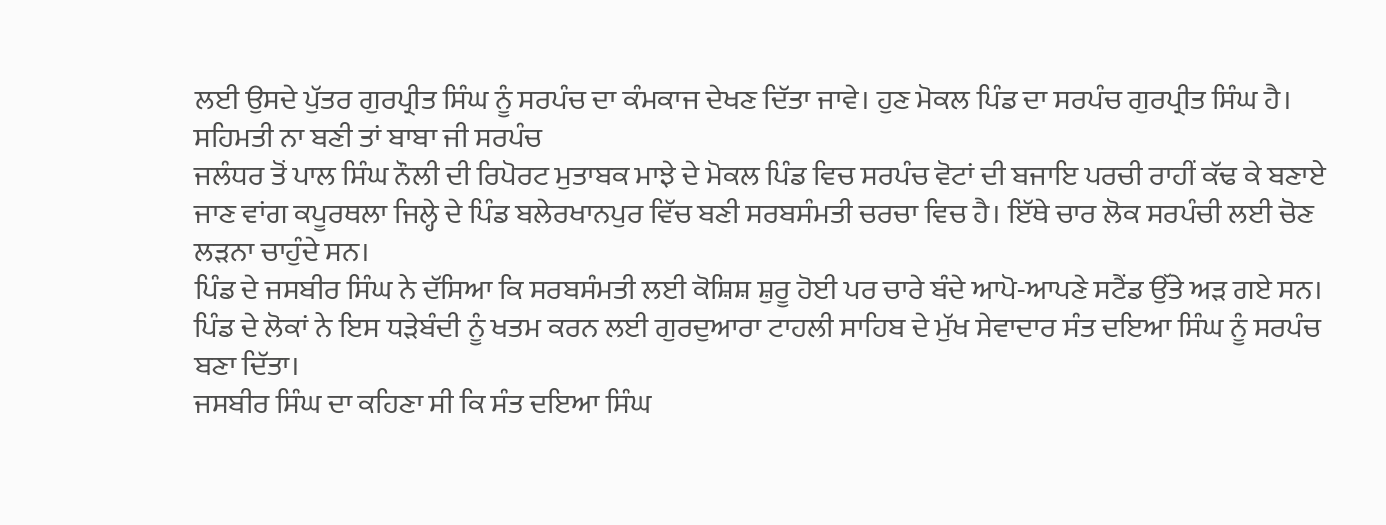ਲਈ ਉਸਦੇ ਪੁੱਤਰ ਗੁਰਪ੍ਰੀਤ ਸਿੰਘ ਨੂੰ ਸਰਪੰਚ ਦਾ ਕੰਮਕਾਜ ਦੇਖਣ ਦਿੱਤਾ ਜਾਵੇ। ਹੁਣ ਮੋਕਲ ਪਿੰਡ ਦਾ ਸਰਪੰਚ ਗੁਰਪ੍ਰੀਤ ਸਿੰਘ ਹੈ।
ਸਹਿਮਤੀ ਨਾ ਬਣੀ ਤਾਂ ਬਾਬਾ ਜੀ ਸਰਪੰਚ
ਜਲੰਧਰ ਤੋਂ ਪਾਲ ਸਿੰਘ ਨੌਲੀ ਦੀ ਰਿਪੋਰਟ ਮੁਤਾਬਕ ਮਾਝੇ ਦੇ ਮੋਕਲ ਪਿੰਡ ਵਿਚ ਸਰਪੰਚ ਵੋਟਾਂ ਦੀ ਬਜਾਇ ਪਰਚੀ ਰਾਹੀਂ ਕੱਢ ਕੇ ਬਣਾਏ ਜਾਣ ਵਾਂਗ ਕਪੂਰਥਲਾ ਜਿਲ੍ਹੇ ਦੇ ਪਿੰਡ ਬਲੇਰਖਾਨਪੁਰ ਵਿੱਚ ਬਣੀ ਸਰਬਸੰਮਤੀ ਚਰਚਾ ਵਿਚ ਹੈ। ਇੱਥੇ ਚਾਰ ਲੋਕ ਸਰਪੰਚੀ ਲਈ ਚੋਣ ਲੜਨਾ ਚਾਹੁੰਦੇ ਸਨ।
ਪਿੰਡ ਦੇ ਜਸਬੀਰ ਸਿੰਘ ਨੇ ਦੱਸਿਆ ਕਿ ਸਰਬਸੰਮਤੀ ਲਈ ਕੋਸ਼ਿਸ਼ ਸ਼ੁਰੂ ਹੋਈ ਪਰ ਚਾਰੇ ਬੰਦੇ ਆਪੋ-ਆਪਣੇ ਸਟੈਂਡ ਉੱਤੇ ਅੜ ਗਏ ਸਨ।
ਪਿੰਡ ਦੇ ਲੋਕਾਂ ਨੇ ਇਸ ਧੜੇਬੰਦੀ ਨੂੰ ਖਤਮ ਕਰਨ ਲਈ ਗੁਰਦੁਆਰਾ ਟਾਹਲੀ ਸਾਹਿਬ ਦੇ ਮੁੱਖ ਸੇਵਾਦਾਰ ਸੰਤ ਦਇਆ ਸਿੰਘ ਨੂੰ ਸਰਪੰਚ ਬਣਾ ਦਿੱਤਾ।
ਜਸਬੀਰ ਸਿੰਘ ਦਾ ਕਹਿਣਾ ਸੀ ਕਿ ਸੰਤ ਦਇਆ ਸਿੰਘ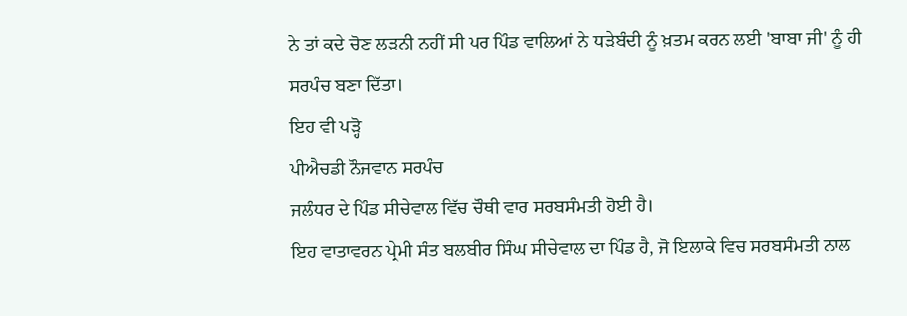ਨੇ ਤਾਂ ਕਦੇ ਚੋਣ ਲੜਨੀ ਨਹੀਂ ਸੀ ਪਰ ਪਿੰਡ ਵਾਲਿਆਂ ਨੇ ਧੜੇਬੰਦੀ ਨੂੰ ਖ਼ਤਮ ਕਰਨ ਲਈ 'ਬਾਬਾ ਜੀ' ਨੂੰ ਹੀ ਸਰਪੰਚ ਬਣਾ ਦਿੱਤਾ।
ਇਹ ਵੀ ਪੜ੍ਹੋ
ਪੀਐਚਡੀ ਨੌਜਵਾਨ ਸਰਪੰਚ
ਜਲੰਧਰ ਦੇ ਪਿੰਡ ਸੀਚੇਵਾਲ ਵਿੱਚ ਚੌਥੀ ਵਾਰ ਸਰਬਸੰਮਤੀ ਹੋਈ ਹੈ।
ਇਹ ਵਾਤਾਵਰਨ ਪ੍ਰੇਮੀ ਸੰਤ ਬਲਬੀਰ ਸਿੰਘ ਸੀਚੇਵਾਲ ਦਾ ਪਿੰਡ ਹੈ, ਜੋ ਇਲਾਕੇ ਵਿਚ ਸਰਬਸੰਮਤੀ ਨਾਲ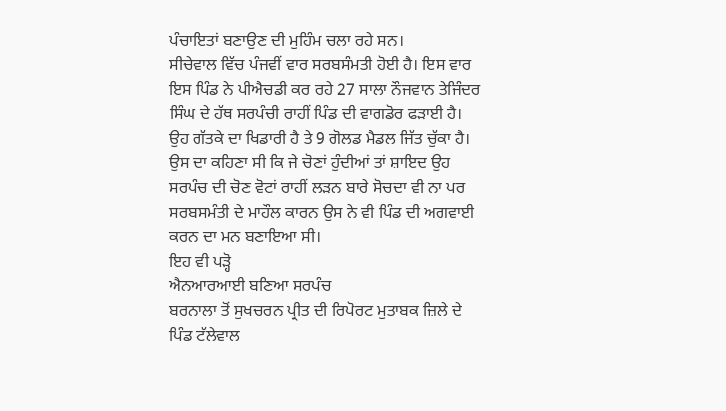ਪੰਚਾਇਤਾਂ ਬਣਾਉਣ ਦੀ ਮੁਹਿੰਮ ਚਲਾ ਰਹੇ ਸਨ।
ਸੀਚੇਵਾਲ ਵਿੱਚ ਪੰਜਵੀਂ ਵਾਰ ਸਰਬਸੰਮਤੀ ਹੋਈ ਹੈ। ਇਸ ਵਾਰ ਇਸ ਪਿੰਡ ਨੇ ਪੀਐਚਡੀ ਕਰ ਰਹੇ 27 ਸਾਲਾ ਨੌਜਵਾਨ ਤੇਜਿੰਦਰ ਸਿੰਘ ਦੇ ਹੱਥ ਸਰਪੰਚੀ ਰਾਹੀਂ ਪਿੰਡ ਦੀ ਵਾਗਡੋਰ ਫੜਾਈ ਹੈ।
ਉਹ ਗੱਤਕੇ ਦਾ ਖਿਡਾਰੀ ਹੈ ਤੇ 9 ਗੋਲਡ ਮੈਡਲ ਜਿੱਤ ਚੁੱਕਾ ਹੈ। ਉਸ ਦਾ ਕਹਿਣਾ ਸੀ ਕਿ ਜੇ ਚੋਣਾਂ ਹੁੰਦੀਆਂ ਤਾਂ ਸ਼ਾਇਦ ਉਹ ਸਰਪੰਚ ਦੀ ਚੋਣ ਵੋਟਾਂ ਰਾਹੀਂ ਲੜਨ ਬਾਰੇ ਸੋਚਦਾ ਵੀ ਨਾ ਪਰ ਸਰਬਸਮੰਤੀ ਦੇ ਮਾਹੌਲ ਕਾਰਨ ਉਸ ਨੇ ਵੀ ਪਿੰਡ ਦੀ ਅਗਵਾਈ ਕਰਨ ਦਾ ਮਨ ਬਣਾਇਆ ਸੀ।
ਇਹ ਵੀ ਪੜ੍ਹੋ
ਐਨਆਰਆਈ ਬਣਿਆ ਸਰਪੰਚ
ਬਰਨਾਲਾ ਤੋਂ ਸੁਖਚਰਨ ਪ੍ਰੀਤ ਦੀ ਰਿਪੋਰਟ ਮੁਤਾਬਕ ਜ਼ਿਲੇ ਦੇ ਪਿੰਡ ਟੱਲੇਵਾਲ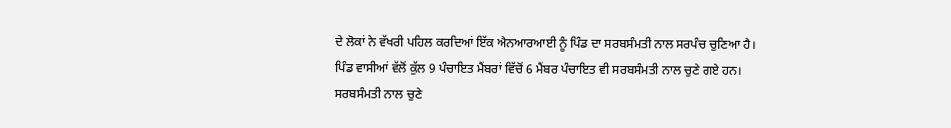ਦੇ ਲੋਕਾਂ ਨੇ ਵੱਖਰੀ ਪਹਿਲ ਕਰਦਿਆਂ ਇੱਕ ਐਨਆਰਆਈ ਨੂੰ ਪਿੰਡ ਦਾ ਸਰਬਸੰਮਤੀ ਨਾਲ ਸਰਪੰਚ ਚੁਣਿਆ ਹੈ।
ਪਿੰਡ ਵਾਸੀਆਂ ਵੱਲੋਂ ਕੁੱਲ 9 ਪੰਚਾਇਤ ਮੈਂਬਰਾਂ ਵਿੱਚੋਂ 6 ਮੈਂਬਰ ਪੰਚਾਇਤ ਵੀ ਸਰਬਸੰਮਤੀ ਨਾਲ ਚੁਣੇ ਗਏ ਹਨ।
ਸਰਬਸੰਮਤੀ ਨਾਲ ਚੁਣੇ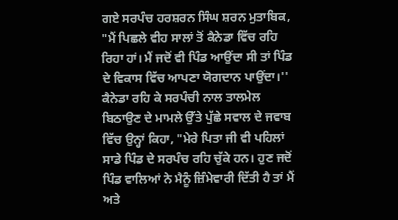ਗਏ ਸਰਪੰਚ ਹਰਸ਼ਰਨ ਸਿੰਘ ਸ਼ਰਨ ਮੁਤਾਬਿਕ, "ਮੈਂ ਪਿਛਲੇ ਵੀਹ ਸਾਲਾਂ ਤੋਂ ਕੈਨੇਡਾ ਵਿੱਚ ਰਹਿ ਰਿਹਾ ਹਾਂ। ਮੈਂ ਜਦੋਂ ਵੀ ਪਿੰਡ ਆਉਂਦਾ ਸੀ ਤਾਂ ਪਿੰਡ ਦੇ ਵਿਕਾਸ ਵਿੱਚ ਆਪਣਾ ਯੋਗਦਾਨ ਪਾਉਂਦਾ।''
ਕੈਨੇਡਾ ਰਹਿ ਕੇ ਸਰਪੰਚੀ ਨਾਲ ਤਾਲਮੇਲ ਬਿਠਾਉਣ ਦੇ ਮਾਮਲੇ ਉੱਤੇ ਪੁੱਛੇ ਸਵਾਲ ਦੇ ਜਵਾਬ ਵਿੱਚ ਉਨ੍ਹਾਂ ਕਿਹਾ, "ਮੇਰੇ ਪਿਤਾ ਜੀ ਵੀ ਪਹਿਲਾਂ ਸਾਡੇ ਪਿੰਡ ਦੇ ਸਰਪੰਚ ਰਹਿ ਚੁੱਕੇ ਹਨ। ਹੁਣ ਜਦੋਂ ਪਿੰਡ ਵਾਲਿਆਂ ਨੇ ਮੈਨੂੰ ਜ਼ਿੰਮੇਵਾਰੀ ਦਿੱਤੀ ਹੈ ਤਾਂ ਮੈਂ ਅਤੇ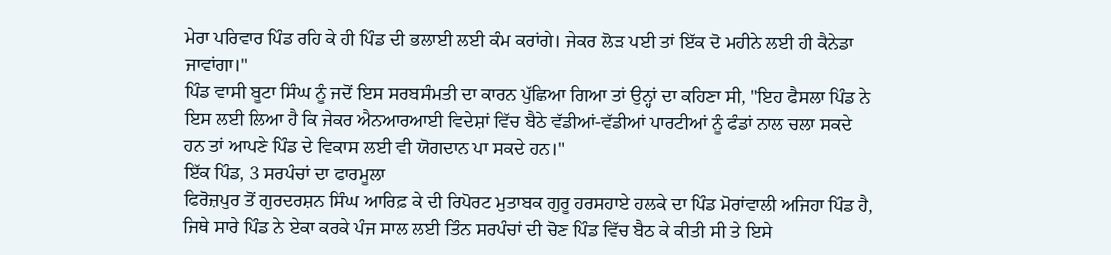ਮੇਰਾ ਪਰਿਵਾਰ ਪਿੰਡ ਰਹਿ ਕੇ ਹੀ ਪਿੰਡ ਦੀ ਭਲਾਈ ਲਈ ਕੰਮ ਕਰਾਂਗੇ। ਜੇਕਰ ਲੋੜ ਪਈ ਤਾਂ ਇੱਕ ਦੋ ਮਹੀਨੇ ਲਈ ਹੀ ਕੈਨੇਡਾ ਜਾਵਾਂਗਾ।"
ਪਿੰਡ ਵਾਸੀ ਬੂਟਾ ਸਿੰਘ ਨੂੰ ਜਦੋਂ ਇਸ ਸਰਬਸੰਮਤੀ ਦਾ ਕਾਰਨ ਪੁੱਛਿਆ ਗਿਆ ਤਾਂ ਉਨ੍ਹਾਂ ਦਾ ਕਹਿਣਾ ਸੀ, "ਇਹ ਫੈਸਲਾ ਪਿੰਡ ਨੇ ਇਸ ਲਈ ਲਿਆ ਹੈ ਕਿ ਜੇਕਰ ਐਨਆਰਆਈ ਵਿਦੇਸ਼ਾਂ ਵਿੱਚ ਬੈਠੇ ਵੱਡੀਆਂ-ਵੱਡੀਆਂ ਪਾਰਟੀਆਂ ਨੂੰ ਫੰਡਾਂ ਨਾਲ ਚਲਾ ਸਕਦੇ ਹਨ ਤਾਂ ਆਪਣੇ ਪਿੰਡ ਦੇ ਵਿਕਾਸ ਲਈ ਵੀ ਯੋਗਦਾਨ ਪਾ ਸਕਦੇ ਹਨ।"
ਇੱਕ ਪਿੰਡ, 3 ਸਰਪੰਚਾਂ ਦਾ ਫਾਰਮੂਲਾ
ਫਿਰੋਜ਼ਪੁਰ ਤੋਂ ਗੁਰਦਰਸ਼ਨ ਸਿੰਘ ਆਰਿਫ਼ ਕੇ ਦੀ ਰਿਪੋਰਟ ਮੁਤਾਬਕ ਗੁਰੂ ਹਰਸਹਾਏ ਹਲਕੇ ਦਾ ਪਿੰਡ ਮੋਰਾਂਵਾਲੀ ਅਜਿਹਾ ਪਿੰਡ ਹੈ, ਜਿਥੇ ਸਾਰੇ ਪਿੰਡ ਨੇ ਏਕਾ ਕਰਕੇ ਪੰਜ ਸਾਲ ਲਈ ਤਿੰਨ ਸਰਪੰਚਾਂ ਦੀ ਚੋਣ ਪਿੰਡ ਵਿੱਚ ਬੈਠ ਕੇ ਕੀਤੀ ਸੀ ਤੇ ਇਸੇ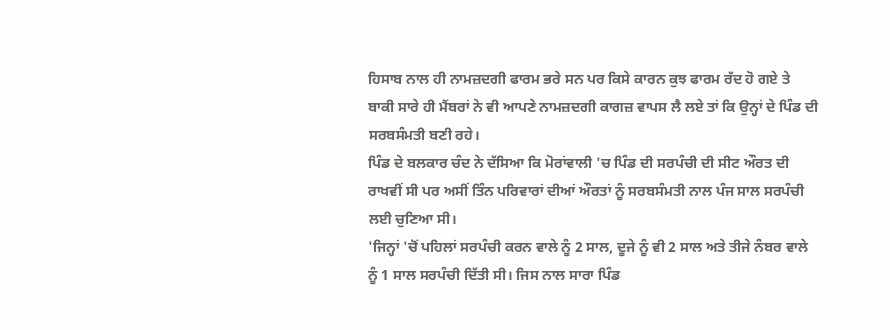ਹਿਸਾਬ ਨਾਲ ਹੀ ਨਾਮਜ਼ਦਗੀ ਫਾਰਮ ਭਰੇ ਸਨ ਪਰ ਕਿਸੇ ਕਾਰਨ ਕੁਝ ਫਾਰਮ ਰੱਦ ਹੋ ਗਏ ਤੇ ਬਾਕੀ ਸਾਰੇ ਹੀ ਮੈਂਬਰਾਂ ਨੇ ਵੀ ਆਪਣੇ ਨਾਮਜ਼ਦਗੀ ਕਾਗਜ਼ ਵਾਪਸ ਲੈ ਲਏ ਤਾਂ ਕਿ ਉਨ੍ਹਾਂ ਦੇ ਪਿੰਡ ਦੀ ਸਰਬਸੰਮਤੀ ਬਣੀ ਰਹੇ।
ਪਿੰਡ ਦੇ ਬਲਕਾਰ ਚੰਦ ਨੇ ਦੱਸਿਆ ਕਿ ਮੋਰਾਂਵਾਲੀ 'ਚ ਪਿੰਡ ਦੀ ਸਰਪੰਚੀ ਦੀ ਸੀਟ ਔਰਤ ਦੀ ਰਾਖਵੀਂ ਸੀ ਪਰ ਅਸੀਂ ਤਿੰਨ ਪਰਿਵਾਰਾਂ ਦੀਆਂ ਔਰਤਾਂ ਨੂੰ ਸਰਬਸੰਮਤੀ ਨਾਲ ਪੰਜ ਸਾਲ ਸਰਪੰਚੀ ਲਈ ਚੁਣਿਆ ਸੀ।
'ਜਿਨ੍ਹਾਂ 'ਚੋਂ ਪਹਿਲਾਂ ਸਰਪੰਚੀ ਕਰਨ ਵਾਲੇ ਨੂੰ 2 ਸਾਲ, ਦੂਜੇ ਨੂੰ ਵੀ 2 ਸਾਲ ਅਤੇ ਤੀਜੇ ਨੰਬਰ ਵਾਲੇ ਨੂੰ 1 ਸਾਲ ਸਰਪੰਚੀ ਦਿੱਤੀ ਸੀ। ਜਿਸ ਨਾਲ ਸਾਰਾ ਪਿੰਡ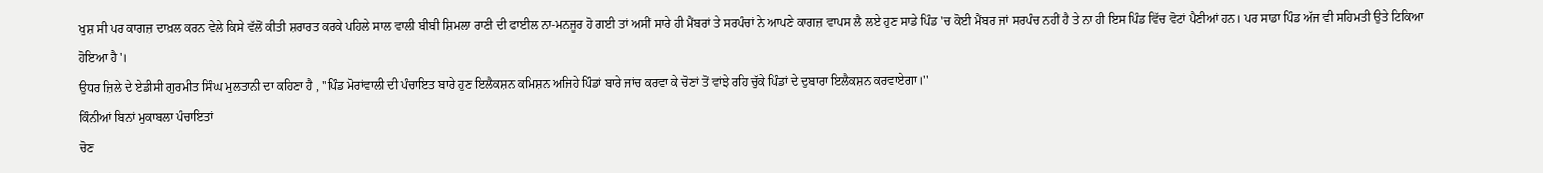ਖੁਸ਼ ਸੀ ਪਰ ਕਾਗਜ਼ ਦਾਖ਼ਲ ਕਰਨ ਵੇਲੇ ਕਿਸੇ ਵੱਲੋਂ ਕੀਤੀ ਸ਼ਰਾਰਤ ਕਰਕੇ ਪਹਿਲੇ ਸਾਲ ਵਾਲੀ ਬੀਬੀ ਸ਼ਿਮਲਾ ਰਾਣੀ ਦੀ ਫਾਈਲ ਨਾ-ਮਨਜੂਰ ਹੋ ਗਈ ਤਾਂ ਅਸੀਂ ਸਾਰੇ ਹੀ ਮੈਂਬਰਾਂ ਤੇ ਸਰਪੰਚਾਂ ਨੇ ਆਪਣੇ ਕਾਗਜ਼ ਵਾਪਸ ਲੈ ਲਏ ਹੁਣ ਸਾਡੇ ਪਿੰਡ 'ਚ ਕੋਈ ਮੈਂਬਰ ਜਾਂ ਸਰਪੰਚ ਨਹੀਂ ਹੈ ਤੇ ਨਾ ਹੀ ਇਸ ਪਿੰਡ ਵਿੱਚ ਵੋਟਾਂ ਪੈਣੀਆਂ ਹਨ। ਪਰ ਸਾਡਾ ਪਿੰਡ ਅੱਜ ਵੀ ਸਹਿਮਤੀ ਉਤੇ ਟਿਕਿਆ ਹੋਇਆ ਹੈ'।
ਉਧਰ ਜ਼ਿਲੇ ਦੇ ਏਡੀਸੀ ਗੁਰਮੀਤ ਸਿੰਘ ਮੁਲਤਾਨੀ ਦਾ ਕਹਿਣਾ ਹੈ , ''ਪਿੰਡ ਮੋਰਾਂਵਾਲੀ ਦੀ ਪੰਚਾਇਤ ਬਾਰੇ ਹੁਣ ਇਲੈਕਸ਼ਨ ਕਮਿਸ਼ਨ ਅਜਿਹੇ ਪਿੰਡਾਂ ਬਾਰੇ ਜਾਂਚ ਕਰਵਾ ਕੇ ਚੋਣਾਂ ਤੋਂ ਵਾਂਝੇ ਰਹਿ ਚੁੱਕੇ ਪਿੰਡਾਂ ਦੇ ਦੁਬਾਰਾ ਇਲੈਕਸ਼ਨ ਕਰਵਾਏਗਾ।''
ਕਿੰਨੀਆਂ ਬਿਨਾਂ ਮੁਕਾਬਲਾ ਪੰਚਾਇਤਾਂ
ਚੋਣ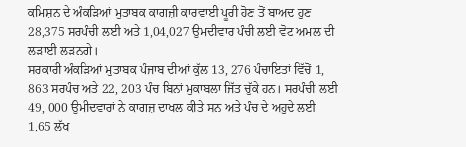ਕਮਿਸ਼ਨ ਦੇ ਅੰਕੜਿਆਂ ਮੁਤਾਬਕ ਕਾਗਜ਼ੀ ਕਾਰਵਾਈ ਪੂਰੀ ਹੋਣ ਤੋਂ ਬਾਅਦ ਹੁਣ 28,375 ਸਰਪੰਚੀ ਲਈ ਅਤੇ 1,04,027 ਉਮਦੀਵਾਰ ਪੰਚੀ ਲਈ ਵੋਟ ਅਮਲ ਦੀ ਲੜਾਈ ਲੜਨਗੇ।
ਸਰਕਾਰੀ ਅੰਕੜਿਆਂ ਮੁਤਾਬਕ ਪੰਜਾਬ ਦੀਆਂ ਕੁੱਲ 13, 276 ਪੰਚਾਇਤਾਂ ਵਿੱਚੋਂ 1, 863 ਸਰਪੰਚ ਅਤੇ 22, 203 ਪੰਚ ਬਿਨਾਂ ਮੁਕਾਬਲਾ ਜਿੱਤ ਚੁੱਕੇ ਹਨ। ਸਰਪੰਚੀ ਲਈ 49, 000 ਉਮੀਦਵਾਰਾਂ ਨੇ ਕਾਗਜ਼ ਦਾਖਲ ਕੀਤੇ ਸਨ ਅਤੇ ਪੰਚ ਦੇ ਅਹੁਦੇ ਲਈ 1.65 ਲੱਖ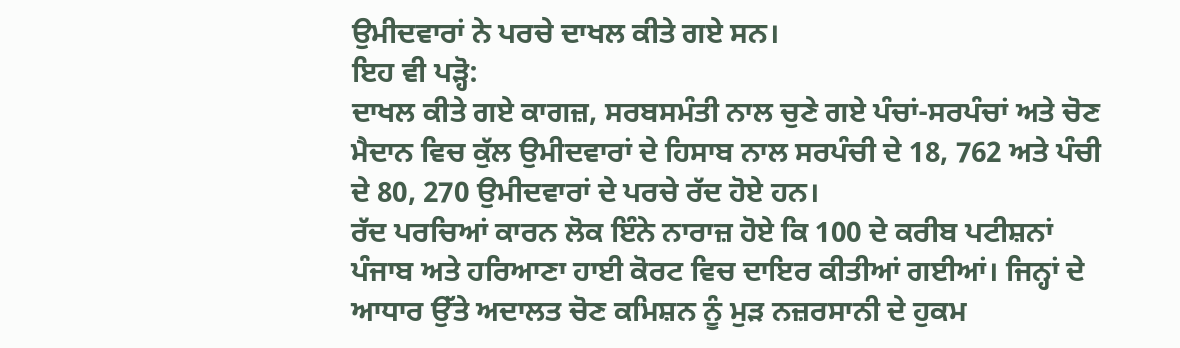ਉਮੀਦਵਾਰਾਂ ਨੇ ਪਰਚੇ ਦਾਖਲ ਕੀਤੇ ਗਏ ਸਨ।
ਇਹ ਵੀ ਪੜ੍ਹੋ:
ਦਾਖਲ ਕੀਤੇ ਗਏ ਕਾਗਜ਼, ਸਰਬਸਮੰਤੀ ਨਾਲ ਚੁਣੇ ਗਏ ਪੰਚਾਂ-ਸਰਪੰਚਾਂ ਅਤੇ ਚੋਣ ਮੈਦਾਨ ਵਿਚ ਕੁੱਲ ਉਮੀਦਵਾਰਾਂ ਦੇ ਹਿਸਾਬ ਨਾਲ ਸਰਪੰਚੀ ਦੇ 18, 762 ਅਤੇ ਪੰਚੀ ਦੇ 80, 270 ਉਮੀਦਵਾਰਾਂ ਦੇ ਪਰਚੇ ਰੱਦ ਹੋਏ ਹਨ।
ਰੱਦ ਪਰਚਿਆਂ ਕਾਰਨ ਲੋਕ ਇੰਨੇ ਨਾਰਾਜ਼ ਹੋਏ ਕਿ 100 ਦੇ ਕਰੀਬ ਪਟੀਸ਼ਨਾਂ ਪੰਜਾਬ ਅਤੇ ਹਰਿਆਣਾ ਹਾਈ ਕੋਰਟ ਵਿਚ ਦਾਇਰ ਕੀਤੀਆਂ ਗਈਆਂ। ਜਿਨ੍ਹਾਂ ਦੇ ਆਧਾਰ ਉੱਤੇ ਅਦਾਲਤ ਚੋਣ ਕਮਿਸ਼ਨ ਨੂੰ ਮੁੜ ਨਜ਼ਰਸਾਨੀ ਦੇ ਹੁਕਮ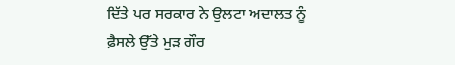ਦਿੱਤੇ ਪਰ ਸਰਕਾਰ ਨੇ ਉਲਟਾ ਅਦਾਲਤ ਨੂੰ ਫ਼ੈਸਲੇ ਉੱਤੇ ਮੁੜ ਗੌਰ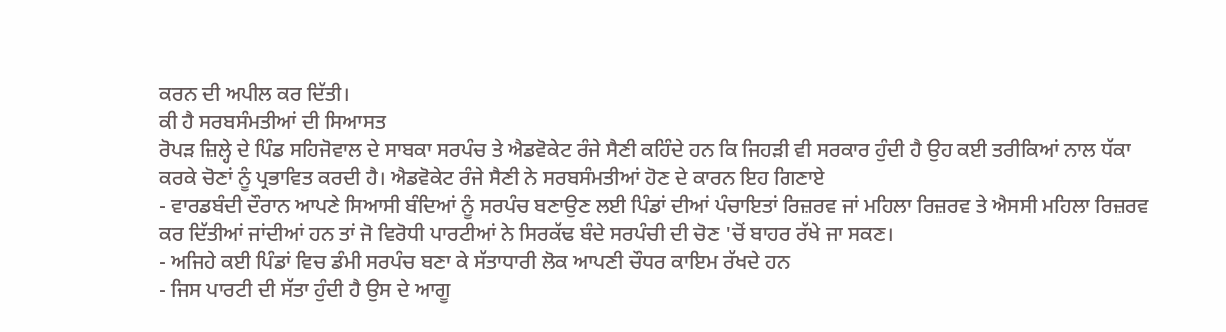ਕਰਨ ਦੀ ਅਪੀਲ ਕਰ ਦਿੱਤੀ।
ਕੀ ਹੈ ਸਰਬਸੰਮਤੀਆਂ ਦੀ ਸਿਆਸਤ
ਰੋਪੜ ਜ਼ਿਲ੍ਹੇ ਦੇ ਪਿੰਡ ਸਹਿਜੋਵਾਲ ਦੇ ਸਾਬਕਾ ਸਰਪੰਚ ਤੇ ਐਡਵੋਕੇਟ ਰੰਜੇ ਸੈਣੀ ਕਹਿੰਦੇ ਹਨ ਕਿ ਜਿਹੜੀ ਵੀ ਸਰਕਾਰ ਹੁੰਦੀ ਹੈ ਉਹ ਕਈ ਤਰੀਕਿਆਂ ਨਾਲ ਧੱਕਾ ਕਰਕੇ ਚੋਣਾਂ ਨੂੰ ਪ੍ਰਭਾਵਿਤ ਕਰਦੀ ਹੈ। ਐਡਵੋਕੇਟ ਰੰਜੇ ਸੈਣੀ ਨੇ ਸਰਬਸੰਮਤੀਆਂ ਹੋਣ ਦੇ ਕਾਰਨ ਇਹ ਗਿਣਾਏ
- ਵਾਰਡਬੰਦੀ ਦੌਰਾਨ ਆਪਣੇ ਸਿਆਸੀ ਬੰਦਿਆਂ ਨੂੰ ਸਰਪੰਚ ਬਣਾਉਣ ਲਈ ਪਿੰਡਾਂ ਦੀਆਂ ਪੰਚਾਇਤਾਂ ਰਿਜ਼ਰਵ ਜਾਂ ਮਹਿਲਾ ਰਿਜ਼ਰਵ ਤੇ ਐਸਸੀ ਮਹਿਲਾ ਰਿਜ਼ਰਵ ਕਰ ਦਿੱਤੀਆਂ ਜਾਂਦੀਆਂ ਹਨ ਤਾਂ ਜੋ ਵਿਰੋਧੀ ਪਾਰਟੀਆਂ ਨੇ ਸਿਰਕੱਢ ਬੰਦੇ ਸਰਪੰਚੀ ਦੀ ਚੋਣ 'ਚੋਂ ਬਾਹਰ ਰੱਖੇ ਜਾ ਸਕਣ।
- ਅਜਿਹੇ ਕਈ ਪਿੰਡਾਂ ਵਿਚ ਡੰਮੀ ਸਰਪੰਚ ਬਣਾ ਕੇ ਸੱਤਾਧਾਰੀ ਲੋਕ ਆਪਣੀ ਚੌਧਰ ਕਾਇਮ ਰੱਖਦੇ ਹਨ
- ਜਿਸ ਪਾਰਟੀ ਦੀ ਸੱਤਾ ਹੁੰਦੀ ਹੈ ਉਸ ਦੇ ਆਗੂ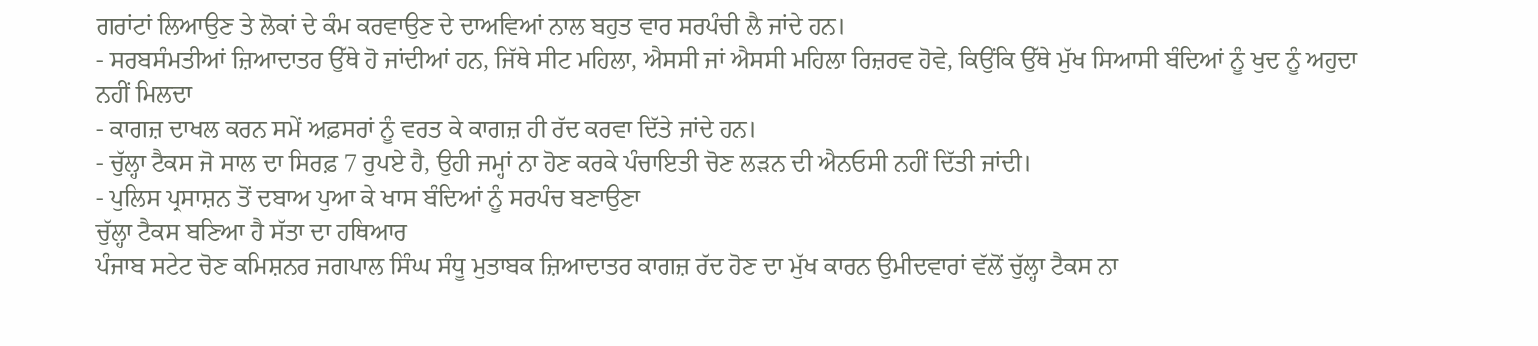ਗਰਾਂਟਾਂ ਲਿਆਉਣ ਤੇ ਲੋਕਾਂ ਦੇ ਕੰਮ ਕਰਵਾਉਣ ਦੇ ਦਾਅਵਿਆਂ ਨਾਲ ਬਹੁਤ ਵਾਰ ਸਰਪੰਚੀ ਲੈ ਜਾਂਦੇ ਹਨ।
- ਸਰਬਸੰਮਤੀਆਂ ਜ਼ਿਆਦਾਤਰ ਉੱਥੇ ਹੋ ਜਾਂਦੀਆਂ ਹਨ, ਜਿੱਥੇ ਸੀਟ ਮਹਿਲਾ, ਐਸਸੀ ਜਾਂ ਐਸਸੀ ਮਹਿਲਾ ਰਿਜ਼ਰਵ ਹੋਵੇ, ਕਿਉਂਕਿ ਉੱਥੇ ਮੁੱਖ ਸਿਆਸੀ ਬੰਦਿਆਂ ਨੂੰ ਖੁਦ ਨੂੰ ਅਹੁਦਾ ਨਹੀਂ ਮਿਲਦਾ
- ਕਾਗਜ਼ ਦਾਖਲ ਕਰਨ ਸਮੇਂ ਅਫ਼ਸਰਾਂ ਨੂੰ ਵਰਤ ਕੇ ਕਾਗਜ਼ ਹੀ ਰੱਦ ਕਰਵਾ ਦਿੱਤੇ ਜਾਂਦੇ ਹਨ।
- ਚੁੱਲ੍ਹਾ ਟੈਕਸ ਜੋ ਸਾਲ ਦਾ ਸਿਰਫ਼ 7 ਰੁਪਏ ਹੈ, ਉਹੀ ਜਮ੍ਹਾਂ ਨਾ ਹੋਣ ਕਰਕੇ ਪੰਚਾਇਤੀ ਚੋਣ ਲੜਨ ਦੀ ਐਨਓਸੀ ਨਹੀਂ ਦਿੱਤੀ ਜਾਂਦੀ।
- ਪੁਲਿਸ ਪ੍ਰਸਾਸ਼ਨ ਤੋਂ ਦਬਾਅ ਪੁਆ ਕੇ ਖਾਸ ਬੰਦਿਆਂ ਨੂੰ ਸਰਪੰਚ ਬਣਾਉਣਾ
ਚੁੱਲ੍ਹਾ ਟੈਕਸ ਬਣਿਆ ਹੈ ਸੱਤਾ ਦਾ ਹਥਿਆਰ
ਪੰਜਾਬ ਸਟੇਟ ਚੋਣ ਕਮਿਸ਼ਨਰ ਜਗਪਾਲ ਸਿੰਘ ਸੰਧੂ ਮੁਤਾਬਕ ਜ਼ਿਆਦਾਤਰ ਕਾਗਜ਼ ਰੱਦ ਹੋਣ ਦਾ ਮੁੱਖ ਕਾਰਨ ਉਮੀਦਵਾਰਾਂ ਵੱਲੋਂ ਚੁੱਲ੍ਹਾ ਟੈਕਸ ਨਾ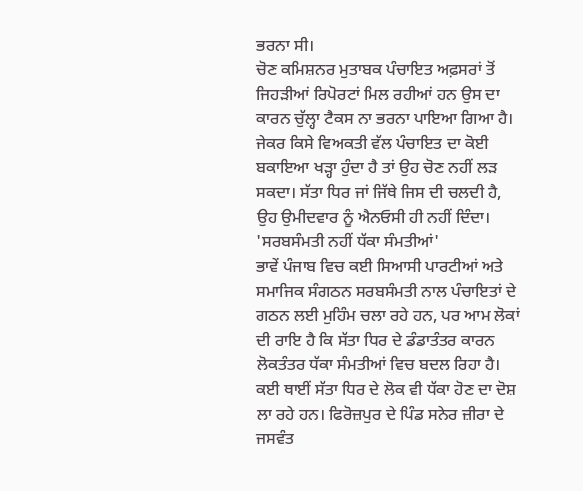ਭਰਨਾ ਸੀ।
ਚੋਣ ਕਮਿਸ਼ਨਰ ਮੁਤਾਬਕ ਪੰਚਾਇਤ ਅਫ਼ਸਰਾਂ ਤੋਂ ਜਿਹੜੀਆਂ ਰਿਪੋਰਟਾਂ ਮਿਲ ਰਹੀਆਂ ਹਨ ਉਸ ਦਾ ਕਾਰਨ ਚੁੱਲ੍ਹਾ ਟੈਕਸ ਨਾ ਭਰਨਾ ਪਾਇਆ ਗਿਆ ਹੈ।
ਜੇਕਰ ਕਿਸੇ ਵਿਅਕਤੀ ਵੱਲ ਪੰਚਾਇਤ ਦਾ ਕੋਈ ਬਕਾਇਆ ਖੜ੍ਹਾ ਹੁੰਦਾ ਹੈ ਤਾਂ ਉਹ ਚੋਣ ਨਹੀਂ ਲੜ ਸਕਦਾ। ਸੱਤਾ ਧਿਰ ਜਾਂ ਜਿੱਥੇ ਜਿਸ ਦੀ ਚਲਦੀ ਹੈ, ਉਹ ਉਮੀਦਵਾਰ ਨੂੰ ਐਨਓਸੀ ਹੀ ਨਹੀਂ ਦਿੰਦਾ।
'ਸਰਬਸੰਮਤੀ ਨਹੀਂ ਧੱਕਾ ਸੰਮਤੀਆਂ'
ਭਾਵੇਂ ਪੰਜਾਬ ਵਿਚ ਕਈ ਸਿਆਸੀ ਪਾਰਟੀਆਂ ਅਤੇ ਸਮਾਜਿਕ ਸੰਗਠਨ ਸਰਬਸੰਮਤੀ ਨਾਲ ਪੰਚਾਇਤਾਂ ਦੇ ਗਠਨ ਲਈ ਮੁਹਿੰਮ ਚਲਾ ਰਹੇ ਹਨ, ਪਰ ਆਮ ਲੋਕਾਂ ਦੀ ਰਾਇ ਹੈ ਕਿ ਸੱਤਾ ਧਿਰ ਦੇ ਡੰਡਾਤੰਤਰ ਕਾਰਨ ਲੋਕਤੰਤਰ ਧੱਕਾ ਸੰਮਤੀਆਂ ਵਿਚ ਬਦਲ ਰਿਹਾ ਹੈ।
ਕਈ ਥਾਈਂ ਸੱਤਾ ਧਿਰ ਦੇ ਲੋਕ ਵੀ ਧੱਕਾ ਹੋਣ ਦਾ ਦੋਸ਼ ਲਾ ਰਹੇ ਹਨ। ਫਿਰੋਜ਼ਪੁਰ ਦੇ ਪਿੰਡ ਸਨੇਰ ਜ਼ੀਰਾ ਦੇ ਜਸਵੰਤ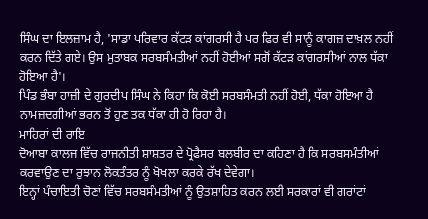ਸਿੰਘ ਦਾ ਇਲਜ਼ਾਮ ਹੈ, 'ਸਾਡਾ ਪਰਿਵਾਰ ਕੱਟੜ ਕਾਂਗਰਸੀ ਹੈ ਪਰ ਫਿਰ ਵੀ ਸਾਨੂੰ ਕਾਗਜ਼ ਦਾਖ਼ਲ ਨਹੀਂ ਕਰਨ ਦਿੱਤੇ ਗਏ। ਉਸ ਮੁਤਾਬਕ ਸਰਬਸੰਮਤੀਆਂ ਨਹੀਂ ਹੋਈਆਂ ਸਗੋਂ ਕੱਟੜ ਕਾਂਗਰਸੀਆਂ ਨਾਲ ਧੱਕਾ ਹੋਇਆ ਹੈ'।
ਪਿੰਡ ਭੰਬਾ ਹਾਜ਼ੀ ਦੇ ਗੁਰਦੀਪ ਸਿੰਘ ਨੇ ਕਿਹਾ ਕਿ ਕੋਈ ਸਰਬਸੰਮਤੀ ਨਹੀਂ ਹੋਈ, ਧੱਕਾ ਹੋਇਆ ਹੈ ਨਾਮਜ਼ਦਗੀਆਂ ਭਰਨ ਤੋਂ ਹੁਣ ਤਕ ਧੱਕਾ ਹੀ ਹੋ ਰਿਹਾ ਹੈ।
ਮਾਹਿਰਾਂ ਦੀ ਰਾਇ
ਦੋਆਬਾ ਕਾਲਜ ਵਿੱਚ ਰਾਜਨੀਤੀ ਸ਼ਾਸ਼ਤਰ ਦੇ ਪ੍ਰੋਫੈਸਰ ਬਲਬੀਰ ਦਾ ਕਹਿਣਾ ਹੈ ਕਿ ਸਰਬਸਮੰਤੀਆਂ ਕਰਵਾਉਣ ਦਾ ਰੁਝਾਨ ਲੋਕਤੰਤਰ ਨੂੰ ਖੋਖਲਾ ਕਰਕੇ ਰੱਖ ਦੇਵੇਗਾ।
ਇਨ੍ਹਾਂ ਪੰਚਾਇਤੀ ਚੋਣਾਂ ਵਿੱਚ ਸਰਬਸੰਮਤੀਆਂ ਨੂੰ ਉਤਸ਼ਾਹਿਤ ਕਰਨ ਲਈ ਸਰਕਾਰਾਂ ਵੀ ਗਰਾਂਟਾਂ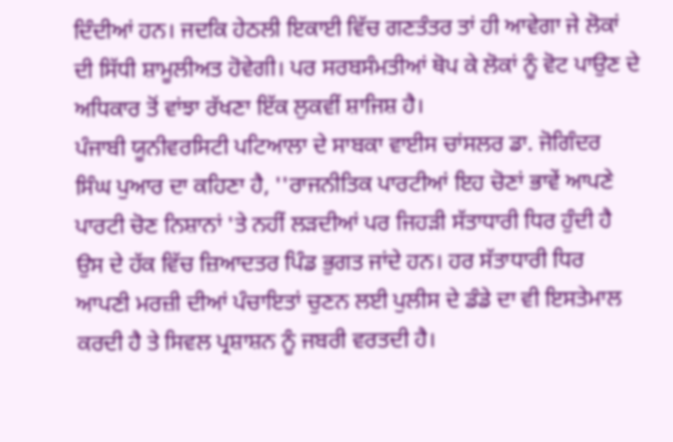ਦਿੰਦੀਆਂ ਹਨ। ਜਦਕਿ ਹੇਠਲੀ ਇਕਾਈ ਵਿੱਚ ਗਣਤੰਤਰ ਤਾਂ ਹੀ ਆਵੇਗਾ ਜੇ ਲੋਕਾਂ ਦੀ ਸਿੱਧੀ ਸ਼ਾਮੂਲੀਅਤ ਹੋਵੇਗੀ। ਪਰ ਸਰਬਸੰਮਤੀਆਂ ਥੋਪ ਕੇ ਲੋਕਾਂ ਨੂੰ ਵੋਟ ਪਾਉਣ ਦੇ ਅਧਿਕਾਰ ਤੋਂ ਵਾਂਝਾ ਰੱਖਣਾ ਇੱਕ ਲੁਕਵੀਂ ਸ਼ਾਜਿਸ਼ ਹੈ।
ਪੰਜਾਬੀ ਯੂਨੀਵਰਸਿਟੀ ਪਟਿਆਲਾ ਦੇ ਸਾਬਕਾ ਵਾਈਸ ਚਾਂਸਲਰ ਡਾ. ਜੋਗਿੰਦਰ ਸਿੰਘ ਪੁਆਰ ਦਾ ਕਹਿਣਾ ਹੈ, ''ਰਾਜਨੀਤਿਕ ਪਾਰਟੀਆਂ ਇਹ ਚੋਣਾਂ ਭਾਵੇਂ ਆਪਣੇ ਪਾਰਟੀ ਚੋਣ ਨਿਸ਼ਾਨਾਂ 'ਤੇ ਨਹੀਂ ਲੜਦੀਆਂ ਪਰ ਜਿਹੜੀ ਸੱਤਾਧਾਰੀ ਧਿਰ ਹੁੰਦੀ ਹੈ ਉਸ ਦੇ ਹੱਕ ਵਿੱਚ ਜ਼ਿਆਦਤਰ ਪਿੰਡ ਭੁਗਤ ਜਾਂਦੇ ਹਨ। ਹਰ ਸੱਤਾਧਾਰੀ ਧਿਰ ਆਪਣੀ ਮਰਜ਼ੀ ਦੀਆਂ ਪੰਚਾਇਤਾਂ ਚੁਣਨ ਲਈ ਪੁਲੀਸ ਦੇ ਡੰਡੇ ਦਾ ਵੀ ਇਸਤੇਮਾਲ ਕਰਦੀ ਹੈ ਤੇ ਸਿਵਲ ਪ੍ਰਸ਼ਾਸ਼ਨ ਨੂੰ ਜਬਰੀ ਵਰਤਦੀ ਹੈ।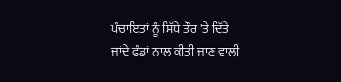ਪੰਚਾਇਤਾਂ ਨੂੰ ਸਿੱਧੇ ਤੌਰ 'ਤੇ ਦਿੱਤੇ ਜਾਂਦੇ ਫੰਡਾਂ ਨਾਲ ਕੀਤੀ ਜਾਣ ਵਾਲੀ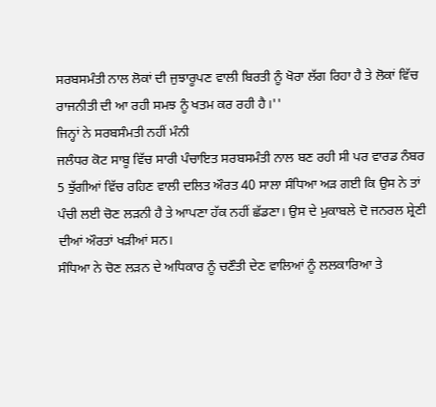ਸਰਬਸਮੰਤੀ ਨਾਲ ਲੋਕਾਂ ਦੀ ਜੁਝਾਰੂਪਣ ਵਾਲੀ ਬਿਰਤੀ ਨੂੰ ਖੋਰਾ ਲੱਗ ਰਿਹਾ ਹੈ ਤੇ ਲੋਕਾਂ ਵਿੱਚ ਰਾਜਨੀਤੀ ਦੀ ਆ ਰਹੀ ਸਮਝ ਨੂੰ ਖਤਮ ਕਰ ਰਹੀ ਹੈ।''
ਜਿਨ੍ਹਾਂ ਨੇ ਸਰਬਸੰਮਤੀ ਨਹੀਂ ਮੰਨੀ
ਜਲੰਧਰ ਕੋਟ ਸਾਬੂ ਵਿੱਚ ਸਾਰੀ ਪੰਚਾਇਤ ਸਰਬਸਮੰਤੀ ਨਾਲ ਬਣ ਰਹੀ ਸੀ ਪਰ ਵਾਰਡ ਨੰਬਰ 5 ਝੁੱਗੀਆਂ ਵਿੱਚ ਰਹਿਣ ਵਾਲੀ ਦਲਿਤ ਔਰਤ 40 ਸਾਲਾ ਸੰਧਿਆ ਅੜ ਗਈ ਕਿ ਉਸ ਨੇ ਤਾਂ ਪੰਚੀ ਲਈ ਚੋਣ ਲੜਨੀ ਹੈ ਤੇ ਆਪਣਾ ਹੱਕ ਨਹੀਂ ਛੱਡਣਾ। ਉਸ ਦੇ ਮੁਕਾਬਲੇ ਦੋ ਜਨਰਲ ਸ਼੍ਰੇਣੀ ਦੀਆਂ ਔਰਤਾਂ ਖੜੀਆਂ ਸਨ।
ਸੰਧਿਆ ਨੇ ਚੋਣ ਲੜਨ ਦੇ ਅਧਿਕਾਰ ਨੂੰ ਚਣੌਤੀ ਦੇਣ ਵਾਲਿਆਂ ਨੂੰ ਲਲਕਾਰਿਆ ਤੇ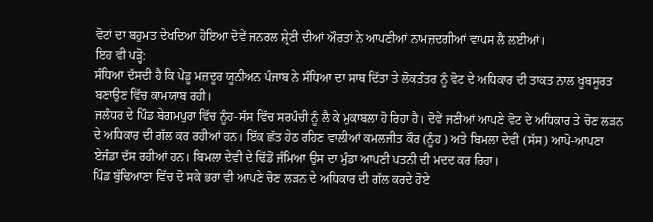ਵੋਟਾਂ ਦਾ ਬਹੁਮਤ ਦੇਖਦਿਆ ਹੋਇਆ ਦੋਵੇਂ ਜਨਰਲ ਸ਼੍ਰੇਣੀ ਦੀਆਂ ਔਰਤਾਂ ਨੇ ਆਪਣੀਆਂ ਨਾਮਜ਼ਦਗੀਆਂ ਵਾਪਸ ਲੈ ਲਈਆਂ।
ਇਹ ਵੀ ਪੜ੍ਹੋ:
ਸੰਧਿਆ ਦੱਸਦੀ ਹੈ ਕਿ ਪੇਂਡੂ ਮਜ਼ਦੂਰ ਯੂਨੀਅਨ ਪੰਜਾਬ ਨੇ ਸੰਧਿਆ ਦਾ ਸਾਥ ਦਿੱਤਾ ਤੇ ਲੋਕਤੰਤਰ ਨੂੰ ਵੋਟ ਦੇ ਅਧਿਕਾਰ ਦੀ ਤਾਕਤ ਨਾਲ ਖੂਬਸੂਰਤ ਬਣਾਉਣ ਵਿੱਚ ਕਾਮਯਾਬ ਰਹੀ।
ਜਲੰਧਰ ਦੇ ਪਿੰਡ ਬੇਗਮਪੁਰਾ ਵਿੱਚ ਨੂੰਹ-ਸੱਸ ਵਿੱਚ ਸਰਪੰਚੀ ਨੂੰ ਲੈ ਕੇ ਮੁਕਾਬਲਾ ਹੋ ਰਿਹਾ ਹੈ। ਦੋਵੇਂ ਜਣੀਆਂ ਆਪਣੇ ਵੋਟ ਦੇ ਅਧਿਕਾਰ ਤੇ ਚੋਣ ਲੜਨ ਦੇ ਅਧਿਕਾਰ ਦੀ ਗੱਲ ਕਰ ਰਹੀਆਂ ਹਨ। ਇੱਕ ਛੱਤ ਹੇਠ ਰਹਿਣ ਵਾਲੀਆਂ ਕਮਲਜੀਤ ਕੌਰ (ਨੂੰਹ ) ਅਤੇ ਬਿਮਲਾ ਦੇਵੀ (ਸੱਸ) ਆਪੋ-ਆਪਣਾ ਏਜੰਡਾ ਦੱਸ ਰਹੀਆਂ ਹਨ। ਬਿਮਲਾ ਦੇਵੀ ਦੇ ਢਿੱਡੋਂ ਜੰਮਿਆ ਉਸ ਦਾ ਮੁੰਡਾ ਆਪਣੀ ਪਤਨੀ ਦੀ ਮਦਦ ਕਰ ਰਿਹਾ।
ਪਿੰਡ ਬੁੱਢਿਆਣਾ ਵਿੱਚ ਦੋ ਸਕੇ ਭਰਾ ਵੀ ਆਪਣੇ ਚੋਣ ਲੜਨ ਦੇ ਅਧਿਕਾਰ ਦੀ ਗੱਲ ਕਰਦੇ ਹੋਏ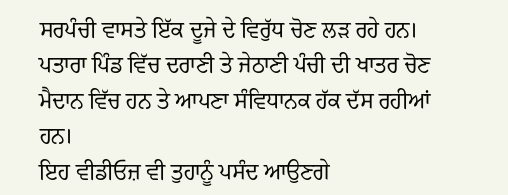ਸਰਪੰਚੀ ਵਾਸਤੇ ਇੱਕ ਦੂਜੇ ਦੇ ਵਿਰੁੱਧ ਚੋਣ ਲੜ ਰਹੇ ਹਨ।
ਪਤਾਰਾ ਪਿੰਡ ਵਿੱਚ ਦਰਾਣੀ ਤੇ ਜੇਠਾਣੀ ਪੰਚੀ ਦੀ ਖਾਤਰ ਚੋਣ ਮੈਦਾਨ ਵਿੱਚ ਹਨ ਤੇ ਆਪਣਾ ਸੰਵਿਧਾਨਕ ਹੱਕ ਦੱਸ ਰਹੀਆਂ ਹਨ।
ਇਹ ਵੀਡੀਓਜ਼ ਵੀ ਤੁਹਾਨੂੰ ਪਸੰਦ ਆਉਣਗੇ